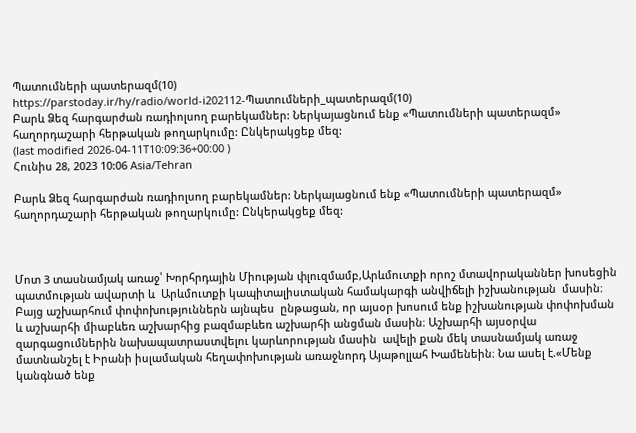Պատումների պատերազմ(10)
https://parstoday.ir/hy/radio/world-i202112-Պատումների_պատերազմ(10)
Բարև Ձեզ հարգարժան ռադիոլսող բարեկամներ: Ներկայացնում ենք «Պատումների պատերազմ» հաղորդաշարի հերթական թողարկումը: Ընկերակցեք մեզ:
(last modified 2026-04-11T10:09:36+00:00 )
Հունիս 28, 2023 10:06 Asia/Tehran

Բարև Ձեզ հարգարժան ռադիոլսող բարեկամներ: Ներկայացնում ենք «Պատումների պատերազմ» հաղորդաշարի հերթական թողարկումը: Ընկերակցեք մեզ:



Մոտ 3 տասնամյակ առաջ՝ Խորհրդային Միության փլուզմամբ,Արևմուտքի որոշ մտավորականներ խոսեցին  պատմության ավարտի և  Արևմուտքի կապիտալիստական համակարգի անվիճելի իշխանության  մասին։ Բայց աշխարհում փոփոխություններն այնպես  ընթացան, որ այսօր խոսում ենք իշխանության փոփոխման և աշխարհի միաբևեռ աշխարհից բազմաբևեռ աշխարհի անցման մասին։ Աշխարհի այսօրվա զարգացումներին նախապատրաստվելու կարևորության մասին  ավելի քան մեկ տասնամյակ առաջ մատնանշել է Իրանի իսլամական հեղափոխության առաջնորդ Այաթոլլահ Խամենեին։ Նա ասել է.«Մենք կանգնած ենք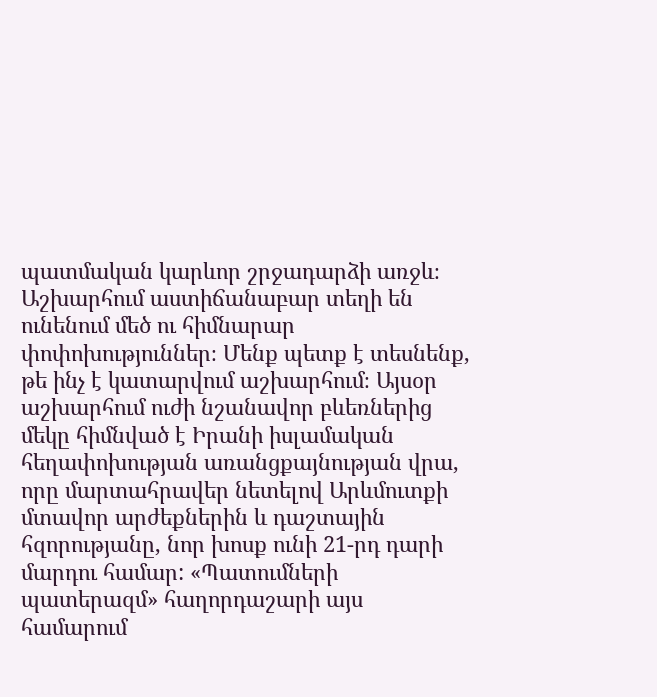պատմական կարևոր շրջադարձի առջև։ Աշխարհում աստիճանաբար տեղի են ունենում մեծ ու հիմնարար փոփոխություններ։ Մենք պետք է տեսնենք, թե ինչ է կատարվում աշխարհում։ Այսօր աշխարհում ուժի նշանավոր բևեռներից մեկը հիմնված է Իրանի իսլամական հեղափոխության առանցքայնության վրա, որը մարտահրավեր նետելով Արևմուտքի մտավոր արժեքներին և դաշտային հզորությանը, նոր խոսք ունի 21-րդ դարի մարդու համար: «Պատումների պատերազմ» հաղորդաշարի այս համարում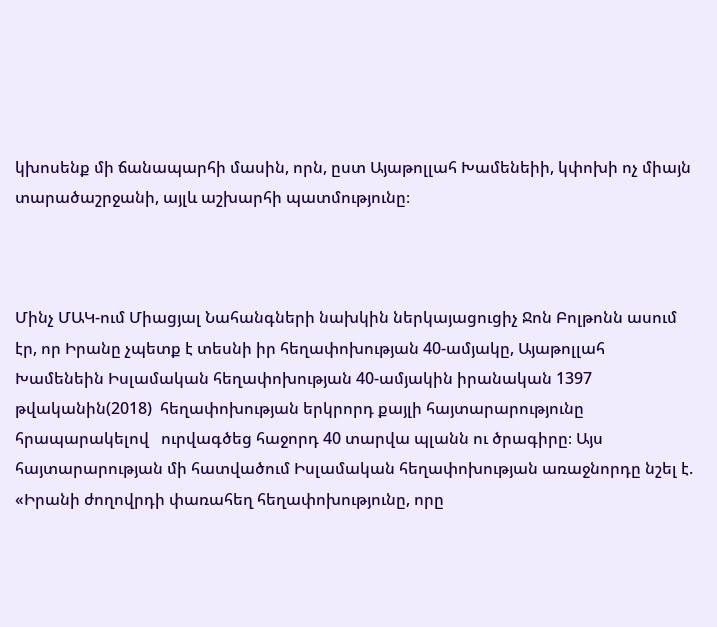կխոսենք մի ճանապարհի մասին, որն, ըստ Այաթոլլահ Խամենեիի, կփոխի ոչ միայն տարածաշրջանի, այլև աշխարհի պատմությունը։



Մինչ ՄԱԿ-ում Միացյալ Նահանգների նախկին ներկայացուցիչ Ջոն Բոլթոնն ասում էր, որ Իրանը չպետք է տեսնի իր հեղափոխության 40-ամյակը, Այաթոլլահ Խամենեին Իսլամական հեղափոխության 40-ամյակին իրանական 1397 թվականին(2018)  հեղափոխության երկրորդ քայլի հայտարարությունը հրապարակելով   ուրվագծեց հաջորդ 40 տարվա պլանն ու ծրագիրը։ Այս հայտարարության մի հատվածում Իսլամական հեղափոխության առաջնորդը նշել է. «Իրանի ժողովրդի փառահեղ հեղափոխությունը, որը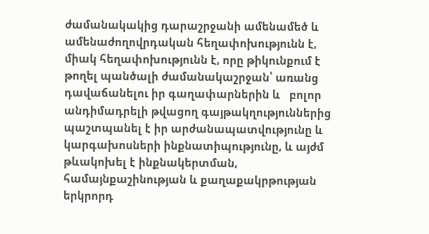ժամանակակից դարաշրջանի ամենամեծ և ամենաժողովրդական հեղափոխությունն է, միակ հեղափոխությունն է, որը թիկունքում է թողել պանծալի ժամանակաշրջան՝ առանց դավաճանելու իր գաղափարներին և   բոլոր անդիմադրելի թվացող գայթակղություններից պաշտպանել է իր արժանապատվությունը և կարգախոսների ինքնատիպությունը, և այժմ թևակոխել է ինքնակերտման, համայնքաշինության և քաղաքակրթության երկրորդ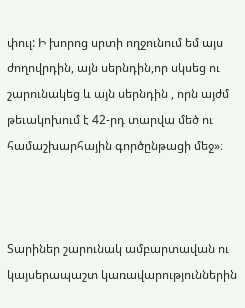փուլ: Ի խորոց սրտի ողջունում եմ այս ժողովրդին, այն սերնդին,որ սկսեց ու շարունակեց և այն սերնդին , որն այժմ թեւակոխում է 42-րդ տարվա մեծ ու համաշխարհային գործընթացի մեջ»։



Տարիներ շարունակ ամբարտավան ու կայսերապաշտ կառավարություններին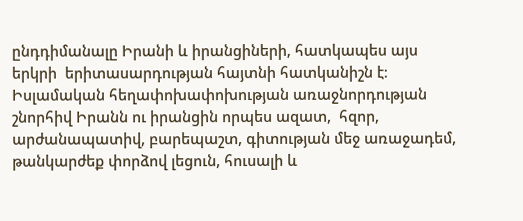ընդդիմանալը Իրանի և իրանցիների, հատկապես այս  երկրի  երիտասարդության հայտնի հատկանիշն է։ Իսլամական հեղափոխափոխության առաջնորդության շնորհիվ Իրանն ու իրանցին որպես ազատ,  հզոր, արժանապատիվ, բարեպաշտ, գիտության մեջ առաջադեմ, թանկարժեք փորձով լեցուն, հուսալի և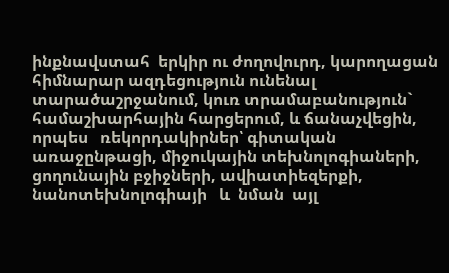ինքնավստահ  երկիր ու ժողովուրդ, կարողացան  հիմնարար ազդեցություն ունենալ տարածաշրջանում, կուռ տրամաբանություն` համաշխարհային հարցերում, և ճանաչվեցին, որպես   ռեկորդակիրներ՝ գիտական առաջընթացի, միջուկային տեխնոլոգիաների,  ցողունային բջիջների, ավիատիեզերքի, նանոտեխնոլոգիայի   և  նման  այլ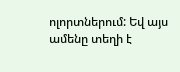ոլորտներում: Եվ այս ամենը տեղի է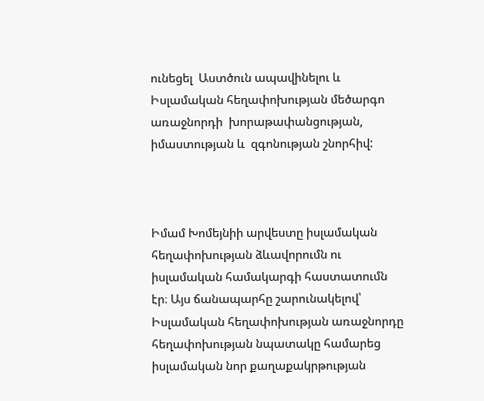ունեցել  Աստծուն ապավինելու և Իսլամական հեղափոխության մեծարգո առաջնորդի  խորաթափանցության, իմաստության և  զգոնության շնորհիվ:



Իմամ Խոմեյնիի արվեստը իսլամական հեղափոխության ձևավորումն ու իսլամական համակարգի հաստատումն էր։ Այս ճանապարհը շարունակելով՝ Իսլամական հեղափոխության առաջնորդը հեղափոխության նպատակը համարեց իսլամական նոր քաղաքակրթության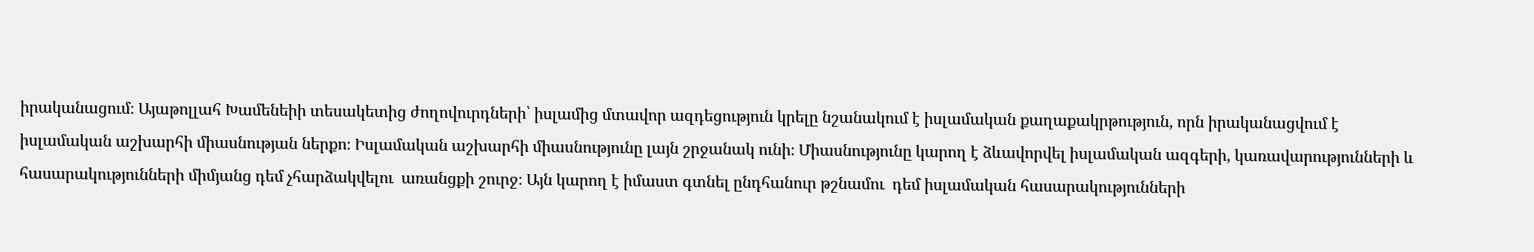իրականացում։ Այաթոլլահ Խամենեիի տեսակետից ժողովուրդների՝ իսլամից մտավոր ազդեցություն կրելը նշանակում է իսլամական քաղաքակրթություն, որն իրականացվում է իսլամական աշխարհի միասնության ներքո։ Իսլամական աշխարհի միասնությունը լայն շրջանակ ունի։ Միասնությունը կարող է ձևավորվել իսլամական ազգերի, կառավարությունների և հասարակությունների միմյանց դեմ չհարձակվելու  առանցքի շուրջ։ Այն կարող է իմաստ գտնել ընդհանուր թշնամու  դեմ իսլամական հասարակությունների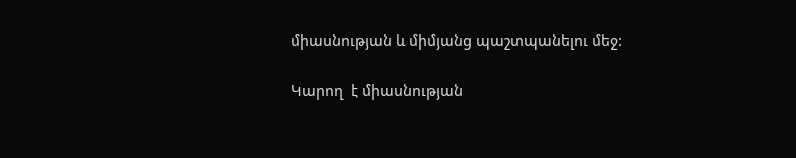միասնության և միմյանց պաշտպանելու մեջ:

Կարող  է միասնության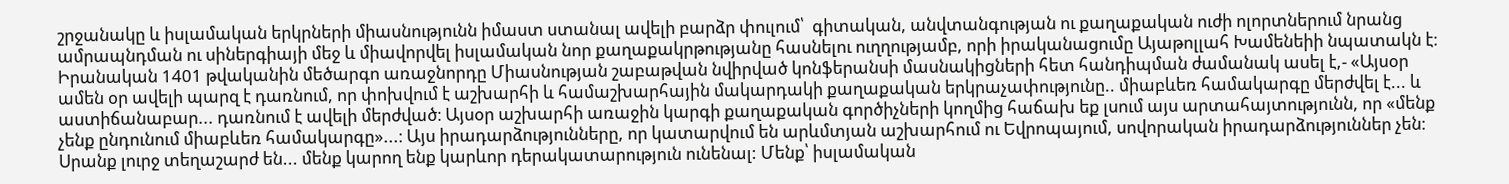շրջանակը և իսլամական երկրների միասնությունն իմաստ ստանալ ավելի բարձր փուլում՝  գիտական, անվտանգության ու քաղաքական ուժի ոլորտներում նրանց   ամրապնդման ու սիներգիայի մեջ և միավորվել իսլամական նոր քաղաքակրթությանը հասնելու ուղղությամբ, որի իրականացումը Այաթոլլահ Խամենեիի նպատակն է։  Իրանական 1401 թվականին մեծարգո առաջնորդը Միասնության շաբաթվան նվիրված կոնֆերանսի մասնակիցների հետ հանդիպման ժամանակ ասել է,- «Այսօր ամեն օր ավելի պարզ է դառնում, որ փոխվում է աշխարհի և համաշխարհային մակարդակի քաղաքական երկրաչափությունը.. միաբևեռ համակարգը մերժվել է... և աստիճանաբար... դառնում է ավելի մերժված։ Այսօր աշխարհի առաջին կարգի քաղաքական գործիչների կողմից հաճախ եք լսում այս արտահայտությունն, որ «մենք չենք ընդունում միաբևեռ համակարգը»...։ Այս իրադարձությունները, որ կատարվում են արևմտյան աշխարհում ու Եվրոպայում, սովորական իրադարձություններ չեն։ Սրանք լուրջ տեղաշարժ են... մենք կարող ենք կարևոր դերակատարություն ունենալ: Մենք՝ իսլամական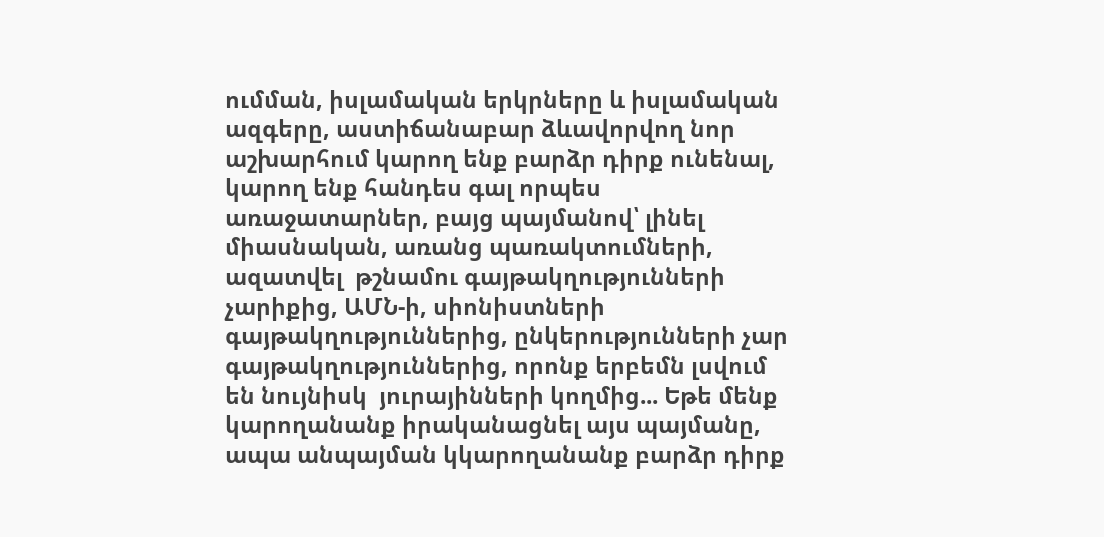ումման, իսլամական երկրները և իսլամական ազգերը, աստիճանաբար ձևավորվող նոր աշխարհում կարող ենք բարձր դիրք ունենալ, կարող ենք հանդես գալ որպես առաջատարներ, բայց պայմանով՝ լինել միասնական, առանց պառակտումների, ազատվել  թշնամու գայթակղությունների չարիքից, ԱՄՆ-ի, սիոնիստների գայթակղություններից, ընկերությունների չար գայթակղություններից, որոնք երբեմն լսվում են նույնիսկ  յուրայինների կողմից... Եթե մենք կարողանանք իրականացնել այս պայմանը, ապա անպայման կկարողանանք բարձր դիրք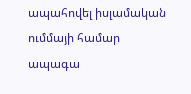ապահովել իսլամական ումմայի համար ապագա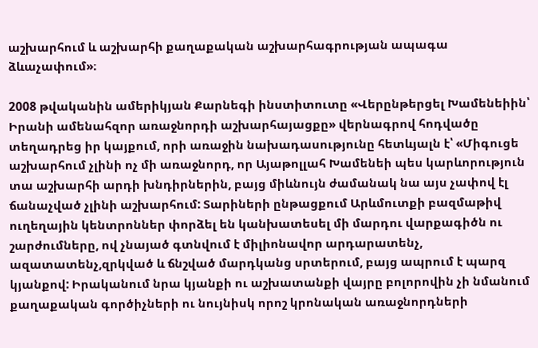աշխարհում և աշխարհի քաղաքական աշխարհագրության ապագա ձևաչափում»։

2008 թվականին ամերիկյան Քարնեգի ինստիտուտը «Վերընթերցել Խամենեիին՝ Իրանի ամենահզոր առաջնորդի աշխարհայացքը» վերնագրով հոդվածը տեղադրեց իր կայքում, որի առաջին նախադասությունը հետևյալն է՝ «Միգուցե աշխարհում չլինի ոչ մի առաջնորդ, որ Այաթոլլահ Խամենեի պես կարևորություն տա աշխարհի արդի խնդիրներին, բայց միևնույն ժամանակ նա այս չափով էլ ճանաչված չլինի աշխարհում: Տարիների ընթացքում Արևմուտքի բազմաթիվ ուղեղային կենտրոններ փորձել են կանխատեսել մի մարդու վարքագիծն ու շարժումները, ով չնայած գտնվում է միլիոնավոր արդարատենչ, ազատատենչ,զրկված և ճնշված մարդկանց սրտերում, բայց ապրում է պարզ կյանքով: Իրականում նրա կյանքի ու աշխատանքի վայրը բոլորովին չի նմանում  քաղաքական գործիչների ու նույնիսկ որոշ կրոնական առաջնորդների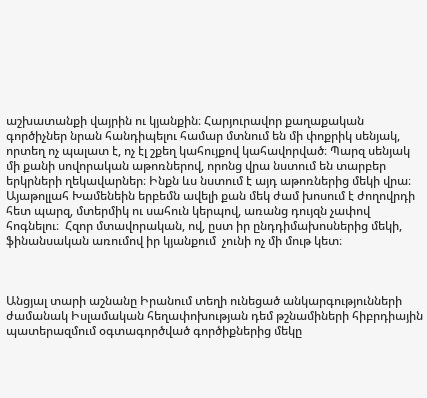աշխատանքի վայրին ու կյանքին։ Հարյուրավոր քաղաքական գործիչներ նրան հանդիպելու համար մտնում են մի փոքրիկ սենյակ, որտեղ ոչ պալատ է, ոչ էլ շքեղ կահույքով կահավորված։ Պարզ սենյակ մի քանի սովորական աթոռներով, որոնց վրա նստում են տարբեր երկրների ղեկավարներ։ Ինքն ևս նստում է այդ աթոռներից մեկի վրա։ Այաթոլլահ Խամենեին երբեմն ավելի քան մեկ ժամ խոսում է ժողովրդի հետ պարզ, մտերմիկ ու սահուն կերպով, առանց դույզն չափով հոգնելու։  Հզոր մտավորական, ով, ըստ իր ընդդիմախոսներից մեկի, ֆինանսական առումով իր կյանքում  չունի ոչ մի մութ կետ։



Անցյալ տարի աշնանը Իրանում տեղի ունեցած անկարգությունների ժամանակ Իսլամական հեղափոխության դեմ թշնամիների հիբրդիային պատերազմում օգտագործված գործիքներից մեկը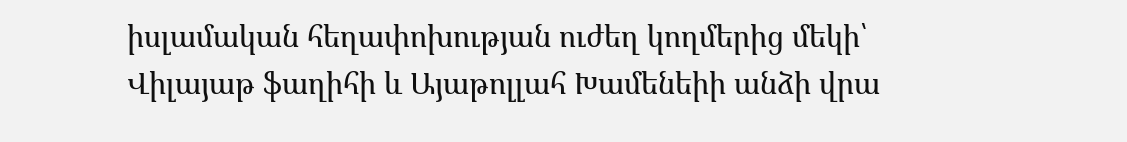իսլամական հեղափոխության ուժեղ կողմերից մեկի՝ Վիլայաթ ֆաղիհի և Այաթոլլահ Խամենեիի անձի վրա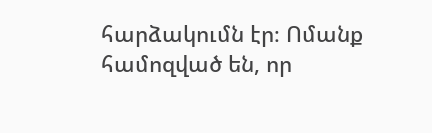հարձակումն էր։ Ոմանք համոզված են, որ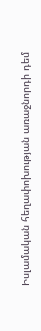Իսլամական հեղափոխության առաջնորդի դեմ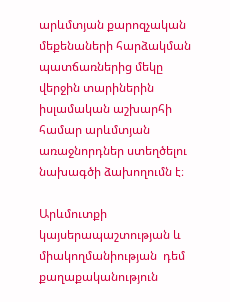արևմտյան քարոզչական մեքենաների հարձակման պատճառներից մեկը վերջին տարիներին իսլամական աշխարհի համար արևմտյան առաջնորդներ ստեղծելու նախագծի ձախողումն է։

Արևմուտքի կայսերապաշտության և միակողմանիության  դեմ քաղաքականություն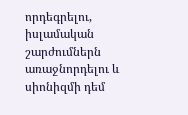որդեգրելու, իսլամական շարժումներն առաջնորդելու և սիոնիզմի դեմ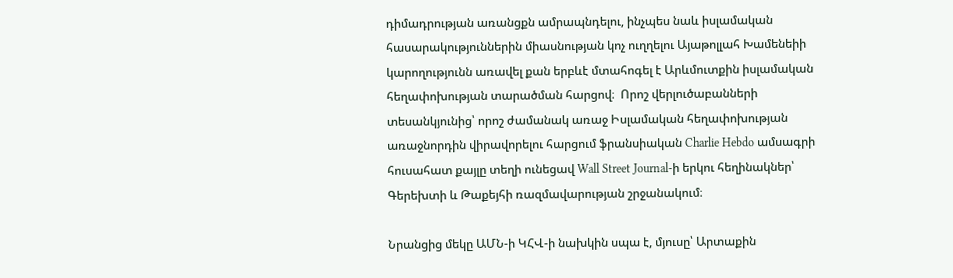դիմադրության առանցքն ամրապնդելու, ինչպես նաև իսլամական հասարակություններին միասնության կոչ ուղղելու Այաթոլլահ Խամենեիի կարողությունն առավել քան երբևէ մտահոգել է Արևմուտքին իսլամական հեղափոխության տարածման հարցով։  Որոշ վերլուծաբանների տեսանկյունից՝ որոշ ժամանակ առաջ Իսլամական հեղափոխության առաջնորդին վիրավորելու հարցում ֆրանսիական Charlie Hebdo ամսագրի հուսահատ քայլը տեղի ունեցավ Wall Street Journal-ի երկու հեղինակներ՝ Գերեխտի և Թաքեյհի ռազմավարության շրջանակում։

Նրանցից մեկը ԱՄՆ-ի ԿՀՎ-ի նախկին սպա է, մյուսը՝ Արտաքին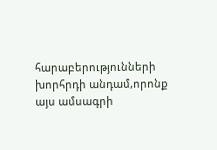հարաբերությունների խորհրդի անդամ,որոնք այս ամսագրի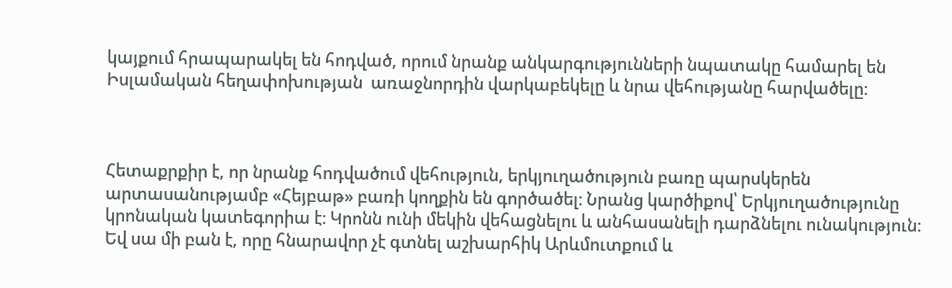կայքում հրապարակել են հոդված, որում նրանք անկարգությունների նպատակը համարել են Իսլամական հեղափոխության  առաջնորդին վարկաբեկելը և նրա վեհությանը հարվածելը։



Հետաքրքիր է, որ նրանք հոդվածում վեհություն, երկյուղածություն բառը պարսկերեն արտասանությամբ «Հեյբաթ» բառի կողքին են գործածել։ Նրանց կարծիքով՝ Երկյուղածությունը կրոնական կատեգորիա է։ Կրոնն ունի մեկին վեհացնելու և անհասանելի դարձնելու ունակություն: Եվ սա մի բան է, որը հնարավոր չէ գտնել աշխարհիկ Արևմուտքում և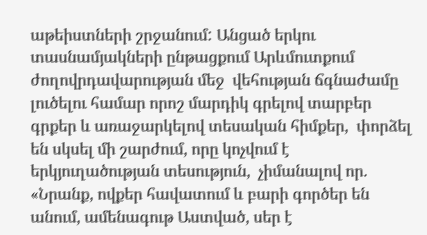աթեիստների շրջանում: Անցած երկու տասնամյակների ընթացքում Արևմուտքում ժողովրդավարության մեջ  վեհության ճգնաժամը լուծելու համար որոշ մարդիկ գրելով տարբեր գրքեր և առաջարկելով տեսական հիմքեր,  փորձել են սկսել մի շարժում, որը կոչվում է երկյուղածության տեսություն,  չիմանալով որ. «Նրանք, ովքեր հավատում և բարի գործեր են անում, ամենագութ Աստված, սեր է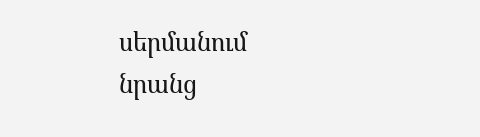սերմանում նրանց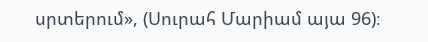սրտերում», (Սուրահ Մարիամ այա 96)։